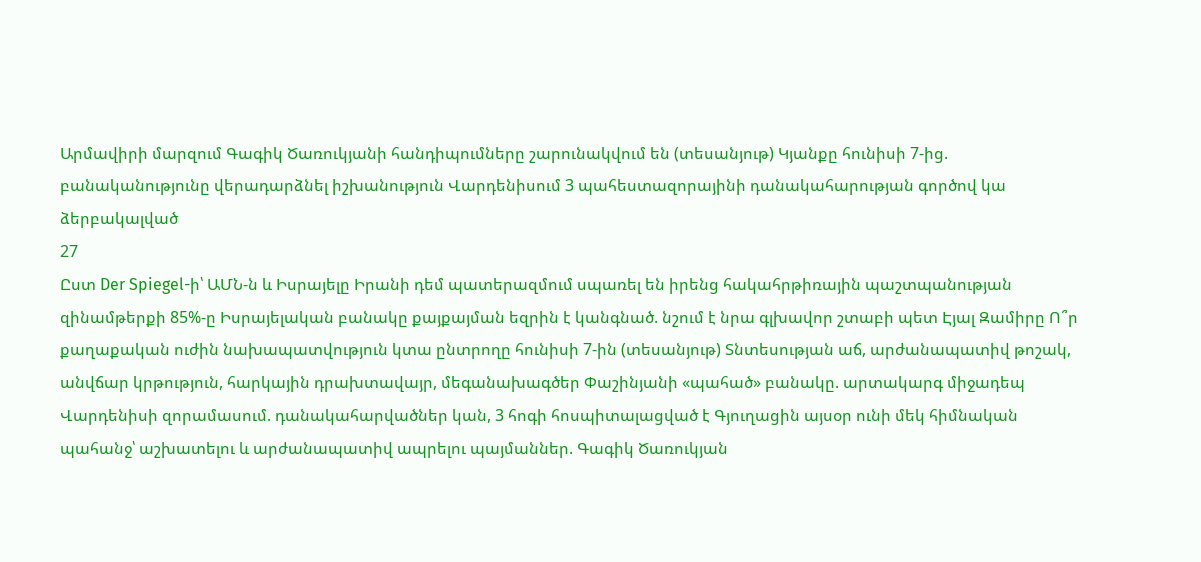Արմավիրի մարզում Գագիկ Ծառուկյանի հանդիպումները շարունակվում են (տեսանյութ) Կյանքը հունիսի 7-ից. բանականությունը վերադարձնել իշխանություն Վարդենիսում 3 պահեստազորայինի դանակահարության գործով կա ձերբակալված
27
Ըստ Der Spiegel-ի՝ ԱՄՆ-ն և Իսրայելը Իրանի դեմ պատերազմում սպառել են իրենց հակահրթիռային պաշտպանության զինամթերքի 85%-ը Իսրայելական բանակը քայքայման եզրին է կանգնած. նշում է նրա գլխավոր շտաբի պետ Էյալ Զամիրը Ո՞ր քաղաքական ուժին նախապատվություն կտա ընտրողը հունիսի 7-ին (տեսանյութ) Տնտեսության աճ, արժանապատիվ թոշակ, անվճար կրթություն, հարկային դրախտավայր, մեգանախագծեր Փաշինյանի «պահած» բանակը. արտակարգ միջադեպ Վարդենիսի զորամասում. դանակահարվածներ կան, 3 հոգի հոսպիտալացված է Գյուղացին այսօր ունի մեկ հիմնական պահանջ՝ աշխատելու և արժանապատիվ ապրելու պայմաններ. Գագիկ Ծառուկյան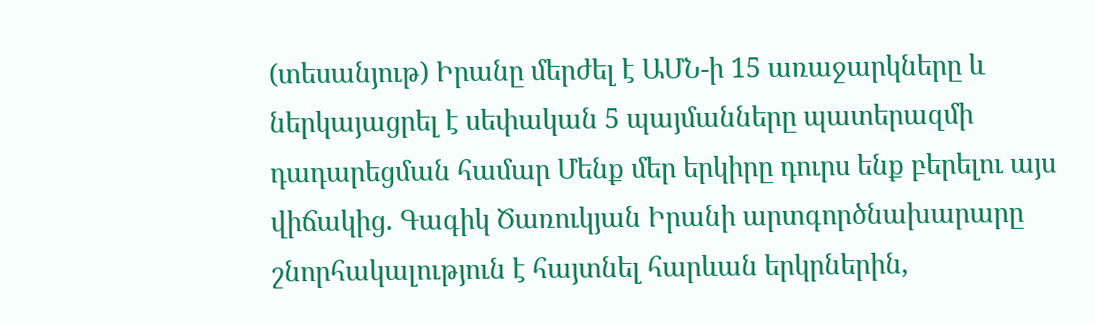(տեսանյութ) Իրանը մերժել է ԱՄՆ-ի 15 առաջարկները և ներկայացրել է սեփական 5 պայմանները պատերազմի դադարեցման համար Մենք մեր երկիրը դուրս ենք բերելու այս վիճակից. Գագիկ Ծառուկյան Իրանի արտգործնախարարը շնորհակալություն է հայտնել հարևան երկրներին,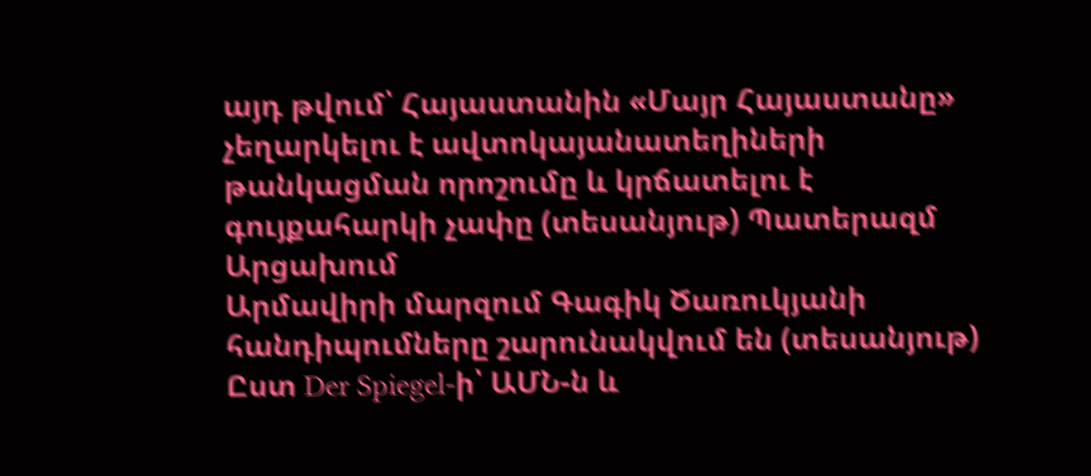այդ թվում՝ Հայաստանին «Մայր Հայաստանը» չեղարկելու է ավտոկայանատեղիների թանկացման որոշումը և կրճատելու է գույքահարկի չափը (տեսանյութ) Պատերազմ Արցախում
Արմավիրի մարզում Գագիկ Ծառուկյանի հանդիպումները շարունակվում են (տեսանյութ) Ըստ Der Spiegel-ի՝ ԱՄՆ-ն և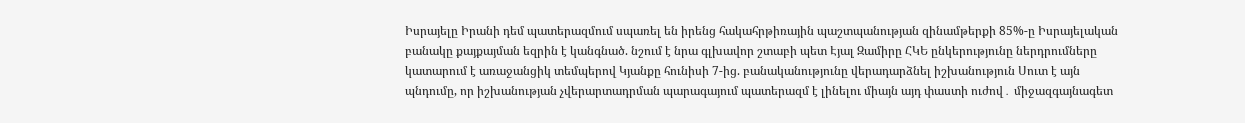Իսրայելը Իրանի դեմ պատերազմում սպառել են իրենց հակահրթիռային պաշտպանության զինամթերքի 85%-ը Իսրայելական բանակը քայքայման եզրին է կանգնած. նշում է նրա գլխավոր շտաբի պետ Էյալ Զամիրը ՀԿԵ ընկերությունը ներդրումները կատարում է առաջանցիկ տեմպերով Կյանքը հունիսի 7-ից. բանականությունը վերադարձնել իշխանություն Սուտ է այն պնդումը, որ իշխանության չվերարտադրման պարագայում պատերազմ է լինելու միայն այդ փաստի ուժով․ միջազգայնագետ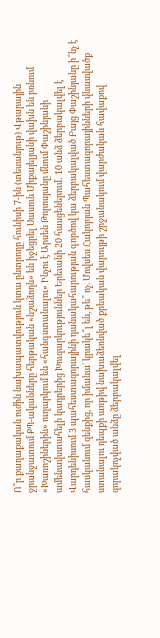Ո՞ր քաղաքական ուժին նախապատվություն կտա ընտրողը հունիսի 7-ին (տեսանյութ) Վթարային ջրանջատում ՔՊ-ականները հերթական «նշաձողն» են իջեցրել Սասուն Միքայելյանի վախն են բռնում «Խառոշիներին» ուղարկում են «հանգստանալու» Ինչու է Արսեն Թորոսյանը մնում Փաշինյանի ամենավստահելի կադրերից Խուզարկություններ Երեւանի 20 հասցեներում․ 10 անձ ձերբակալվել է Վարդենիսում 3 պահեստազորայինի դանակահարության գործով կա ձերբակալված Բայց Փաշինյանը ի՞նչ է հասկանում զենքից, որ իմանա` կրակե՞լ են, թե՞ ոչ. Մովսես Հակոբյան Պահեստազորայինների վնասվածք ստանալու դեպքի առթիվ նախաձեռնված քրեական վարույթի շրջանակում վարժական հավաքով զորակոչված անձը ձերբակալվել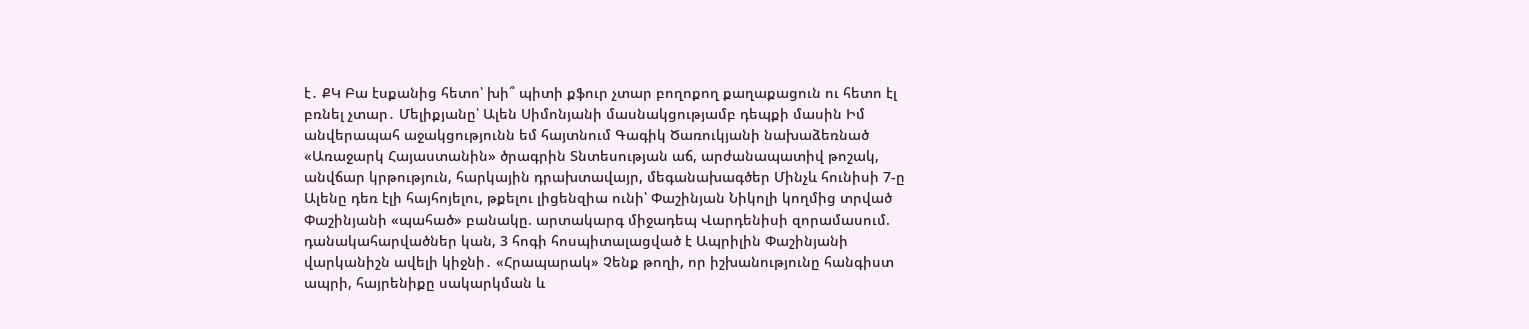է․ ՔԿ Բա էսքանից հետո՝ խի՞ պիտի քֆուր չտար բողոքող քաղաքացուն ու հետո էլ բռնել չտար․ Մելիքյանը՝ Ալեն Սիմոնյանի մասնակցությամբ դեպքի մասին Իմ անվերապահ աջակցությունն եմ հայտնում Գագիկ Ծառուկյանի նախաձեռնած «Առաջարկ Հայաստանին» ծրագրին Տնտեսության աճ, արժանապատիվ թոշակ, անվճար կրթություն, հարկային դրախտավայր, մեգանախագծեր Մինչև հունիսի 7-ը Ալենը դեռ էլի հայհոյելու, թքելու լիցենզիա ունի՝ Փաշինյան Նիկոլի կողմից տրված Փաշինյանի «պահած» բանակը. արտակարգ միջադեպ Վարդենիսի զորամասում. դանակահարվածներ կան, 3 հոգի հոսպիտալացված է Ապրիլին Փաշինյանի վարկանիշն ավելի կիջնի․ «Հրապարակ» Չենք թողի, որ իշխանությունը հանգիստ ապրի, հայրենիքը սակարկման և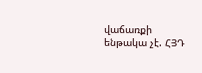վաճառքի ենթակա չէ. ՀՅԴ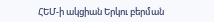ՀԵՄ-ի ակցիան Երկու բերման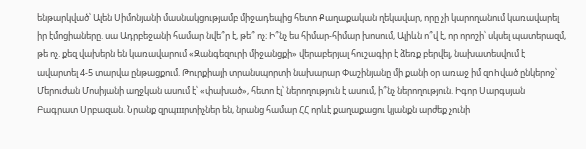ենթարկված՝ Ալեն Սիմոնյանի մասնակցությամբ միջադեպից հետո Քաղաքական ղեկավար, որը չի կարողանում կառավարել իր էմոցիաները. սա Ադրբեջանի համար նվե՞ր է, թե՞ ոչ։ Ի՞նչ ես հիմար-հիմար խոսում, Ալիևն ո՞վ է, որ որոշի՝ սկսել պատերազմ, թե ոչ. քեզ վախերն են կառավարում «Զանգեզուրի միջանցքի» վերաբերյալ հուշագիր է ձեռք բերվել, նախատեսվում է ավարտել 4-5 տարվա ընթացքում. Թուրքիայի տրանսպորտի նախարար Փաշինյանը մի քանի օր առաջ իմ զnhված ընկերոջ՝ Մերուժան Մոսիյանի աղջկան ասում է՝ «փախած», հետո էլ՝ ներողություն է ասում, ի՞նչ ներողություն. Իգոր Սարգսյան Բագրատ Սրբազան. Նրանք զրպшրտիչներ են, նրանց համար ՀՀ որևէ քաղաքացու կյանքն արժեք չունի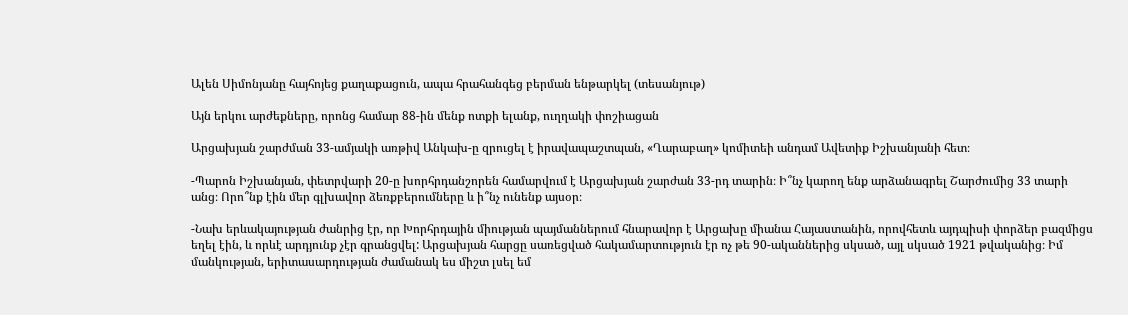Ալեն Սիմոնյանը հայհոյեց քաղաքացուն, ապա հրահանգեց բերման ենթարկել (տեսանյութ)

Այն երկու արժեքները, որոնց համար 88-ին մենք ոտքի ելանք, ուղղակի փոշիացան

Արցախյան շարժման 33-ամյակի առթիվ Անկախ-ը զրուցել է իրավապաշտպան, «Ղարաբաղ» կոմիտեի անդամ Ավետիք Իշխանյանի հետ։

-Պարոն Իշխանյան, փետրվարի 20-ը խորհրդանշորեն համարվում է Արցախյան շարժան 33-րդ տարին։ Ի՞նչ կարող ենք արձանագրել Շարժումից 33 տարի անց։ Որո՞նք էին մեր գլխավոր ձեռքբերումները և ի՞նչ ունենք այսօր։

-Նախ երևակայության ժանրից էր, որ Խորհրդային միության պայմաններում հնարավոր է Արցախը միանա Հայաստանին, որովհետև այդպիսի փորձեր բազմիցս եղել էին, և որևէ արդյունք չէր գրանցվել: Արցախյան հարցը սառեցված հակամարտություն էր ոչ թե 90-ականներից սկսած, այլ սկսած 1921 թվականից։ Իմ մանկության, երիտասարդության ժամանակ ես միշտ լսել եմ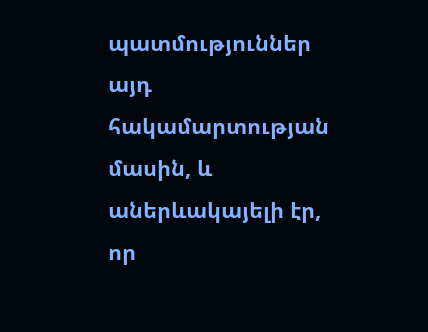պատմություններ այդ հակամարտության մասին, և աներևակայելի էր, որ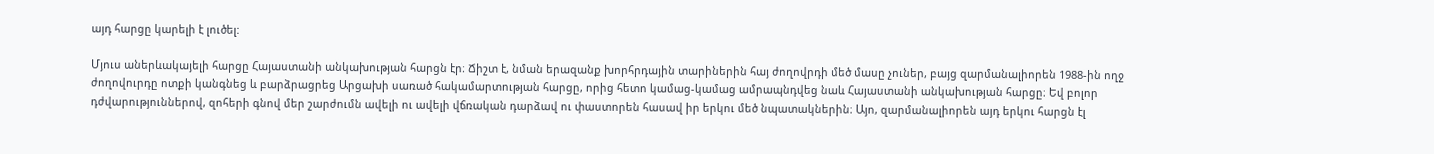այդ հարցը կարելի է լուծել:

Մյուս աներևակայելի հարցը Հայաստանի անկախության հարցն էր։ Ճիշտ է, նման երազանք խորհրդային տարիներին հայ ժողովրդի մեծ մասը չուներ, բայց զարմանալիորեն 1988-ին ողջ ժողովուրդը ոտքի կանգնեց և բարձրացրեց Արցախի սառած հակամարտության հարցը, որից հետո կամաց-կամաց ամրապնդվեց նաև Հայաստանի անկախության հարցը։ Եվ բոլոր դժվարություններով, զոհերի գնով մեր շարժումն ավելի ու ավելի վճռական դարձավ ու փաստորեն հասավ իր երկու մեծ նպատակներին։ Այո, զարմանալիորեն այդ երկու հարցն էլ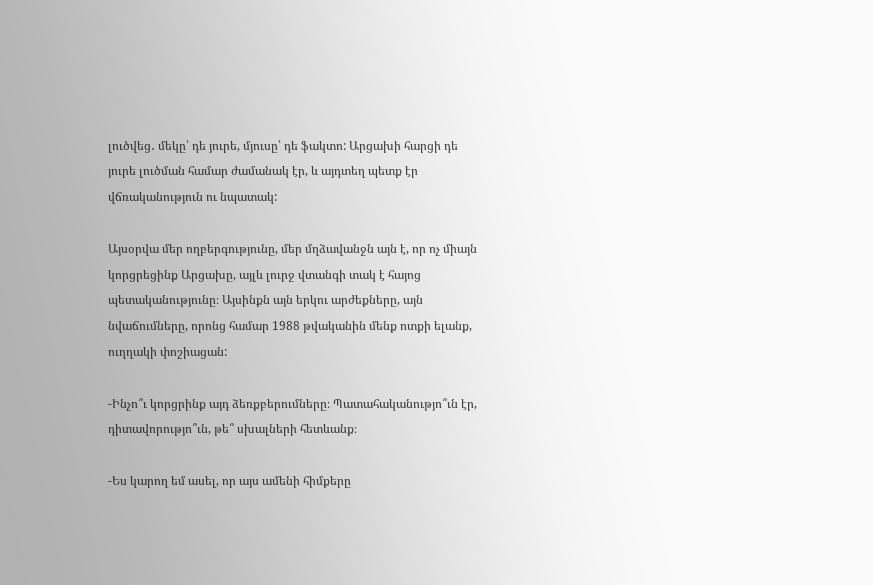լուծվեց․ մեկը՝ դե յուրե, մյուսը՝ դե ֆակտո: Արցախի հարցի դե յուրե լուծման համար ժամանակ էր, և այդտեղ պետք էր վճռականություն ու նպատակ:

Այսօրվա մեր ողբերգությունը, մեր մղձավանջն այն է, որ ոչ միայն կորցրեցինք Արցախը, այլև լուրջ վտանգի տակ է հայոց պետականությունը։ Այսինքն այն երկու արժեքները, այն նվաճումները, որոնց համար 1988 թվականին մենք ոտքի ելանք, ուղղակի փոշիացան:

-Ինչո՞ւ կորցրինք այդ ձեռքբերումները։ Պատահականությո՞ւն էր, դիտավորությո՞ւն, թե՞ սխալների հետևանք։

-Ես կարող եմ ասել, որ այս ամենի հիմքերը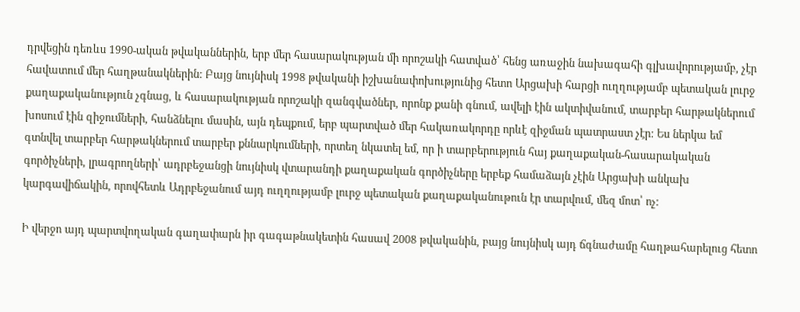դրվեցին դեռևս 1990-ական թվականներին, երբ մեր հասարակության մի որոշակի հատված՝ հենց առաջին նախագահի գլխավորությամբ, չէր հավատում մեր հաղթանակներին: Բայց նույնիսկ 1998 թվականի իշխանափոխությունից հետո Արցախի հարցի ուղղությամբ պետական լուրջ քաղաքականություն չգնաց, և հասարակության որոշակի զանգվածներ, որոնք քանի գնում, ավելի էին ակտիվանում, տարբեր հարթակներում խոսում էին զիջումների, հանձնելու մասին, այն դեպքում, երբ պարտված մեր հակառակորդը որևէ զիջման պատրաստ չէր: Ես ներկա եմ գտնվել տարբեր հարթակներում տարբեր քննարկումների, որտեղ նկատել եմ, որ ի տարբերություն հայ քաղաքական-հասարակական գործիչների, լրագրողների՝ ադրբեջանցի նույնիսկ վտարանդի քաղաքական գործիչները երբեք համաձայն չէին Արցախի անկախ կարգավիճակին, որովհետև Ադրբեջանում այդ ուղղությամբ լուրջ պետական քաղաքականութուն էր տարվում, մեզ մոտ՝ ոչ:

Ի վերջո այդ պարտվողական գաղափարն իր գագաթնակետին հասավ 2008 թվականին, բայց նույնիսկ այդ ճգնաժամը հաղթահարելուց հետո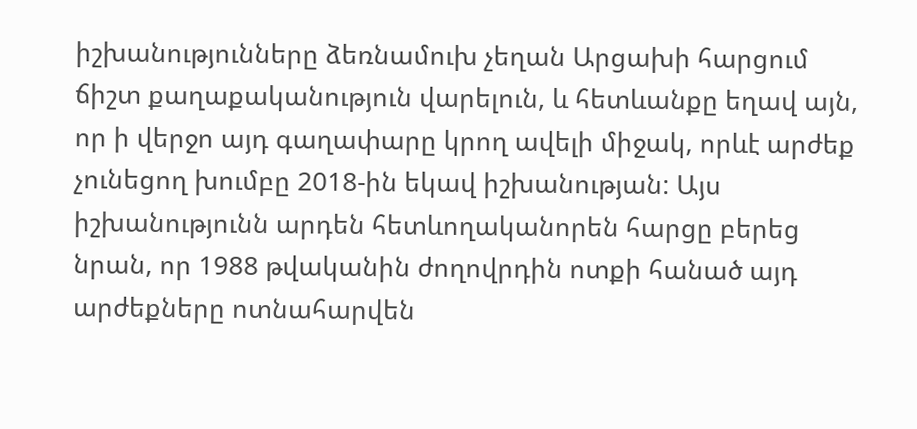իշխանությունները ձեռնամուխ չեղան Արցախի հարցում ճիշտ քաղաքականություն վարելուն, և հետևանքը եղավ այն, որ ի վերջո այդ գաղափարը կրող ավելի միջակ, որևէ արժեք չունեցող խումբը 2018-ին եկավ իշխանության: Այս իշխանությունն արդեն հետևողականորեն հարցը բերեց նրան, որ 1988 թվականին ժողովրդին ոտքի հանած այդ արժեքները ոտնահարվեն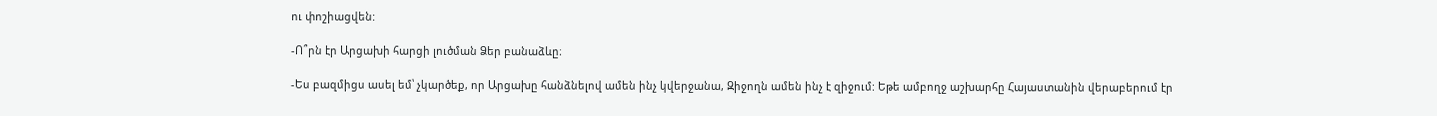ու փոշիացվեն:

-Ո՞րն էր Արցախի հարցի լուծման Ձեր բանաձևը։

-Ես բազմիցս ասել եմ՝ չկարծեք, որ Արցախը հանձնելով ամեն ինչ կվերջանա, Զիջողն ամեն ինչ է զիջում: Եթե ամբողջ աշխարհը Հայաստանին վերաբերում էր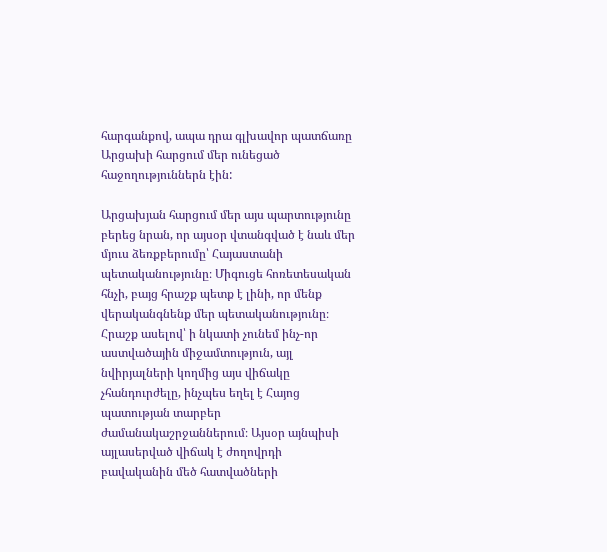հարգանքով, ապա դրա գլխավոր պատճառը Արցախի հարցում մեր ունեցած հաջողություններն էին:

Արցախյան հարցում մեր այս պարտությունը բերեց նրան, որ այսօր վտանգված է նաև մեր մյուս ձեռքբերումը՝ Հայաստանի պետականությունը։ Միգուցե հոռետեսական հնչի, բայց հրաշք պետք է լինի, որ մենք վերականգնենք մեր պետականությունը։ Հրաշք ասելով՝ ի նկատի չունեմ ինչ-որ աստվածային միջամտություն, այլ նվիրյալների կողմից այս վիճակը չհանդուրժելը, ինչպես եղել է Հայոց պատության տարբեր ժամանակաշրջաններում։ Այսօր այնպիսի այլասերված վիճակ է ժողովրդի բավականին մեծ հատվածների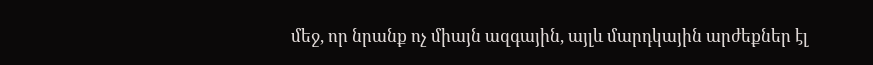մեջ, որ նրանք ոչ միայն ազգային, այլև մարդկային արժեքներ էլ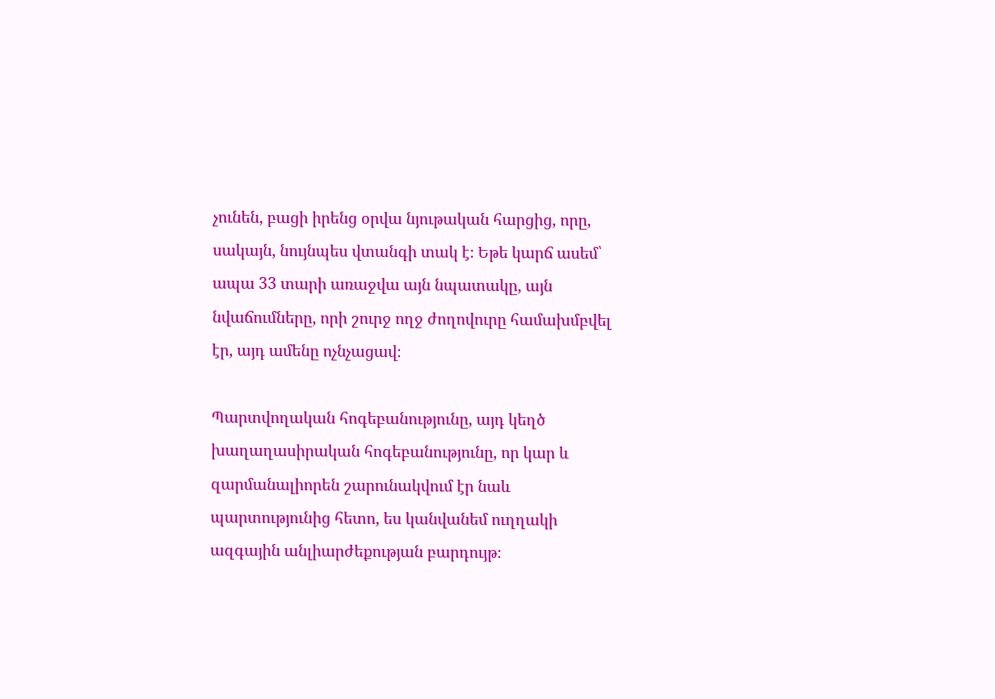չունեն, բացի իրենց օրվա նյութական հարցից, որը, սակայն, նույնպես վտանգի տակ է։ Եթե կարճ ասեմ՝ ապա 33 տարի առաջվա այն նպատակը, այն նվաճումները, որի շուրջ ողջ ժողովուրը համախմբվել էր, այդ ամենը ոչնչացավ։

Պարտվողական հոգեբանությունը, այդ կեղծ խաղաղասիրական հոգեբանությունը, որ կար և զարմանալիորեն շարունակվում էր նաև պարտությունից հետո, ես կանվանեմ ուղղակի ազգային անլիարժեքության բարդույթ։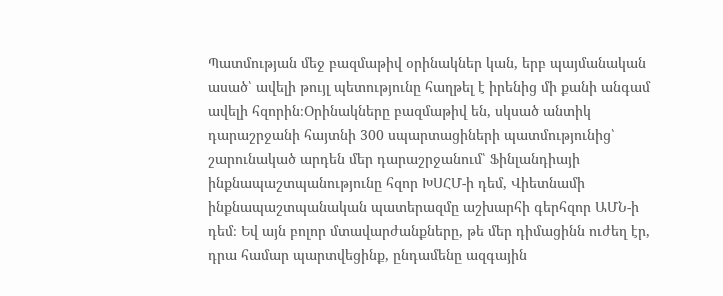Պատմության մեջ բազմաթիվ օրինակներ կան, երբ պայմանական ասած՝ ավելի թույլ պետությունը հաղթել է իրենից մի քանի անգամ ավելի հզորին։Օրինակները բազմաթիվ են, սկսած անտիկ դարաշրջանի հայտնի 300 սպարտացիների պատմությունից՝ շարունակած արդեն մեր դարաշրջանում՝ Ֆինլանդիայի ինքնապաշտպանությունը հզոր ԽՍՀՄ-ի դեմ, Վիետնամի ինքնապաշտպանական պատերազմը աշխարհի գերհզոր ԱՄՆ-ի դեմ։ Եվ այն բոլոր մտավարժանքները, թե մեր դիմացինն ուժեղ էր, դրա համար պարտվեցինք, ընդամենը ազգային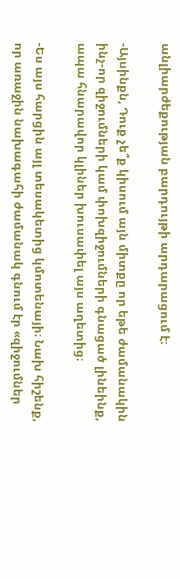անլիարժեքության բարդույթի արդարացում է։

-Այսինքն, Դուք չե՞ք կիսում այն միտքը որ եթե ժամանակին ինչ-որ զիջումների կամ փոխզիջումների գնացած լինեինք, ապա հնարավոր կլիներ խուսափել այս աղետից։

-Ես այս հարցին այլ տեսակետից կմոտենայի։ Նախ հիշենք, որ առաջին նախագահի ժամանակ գնում էր «զիջումներ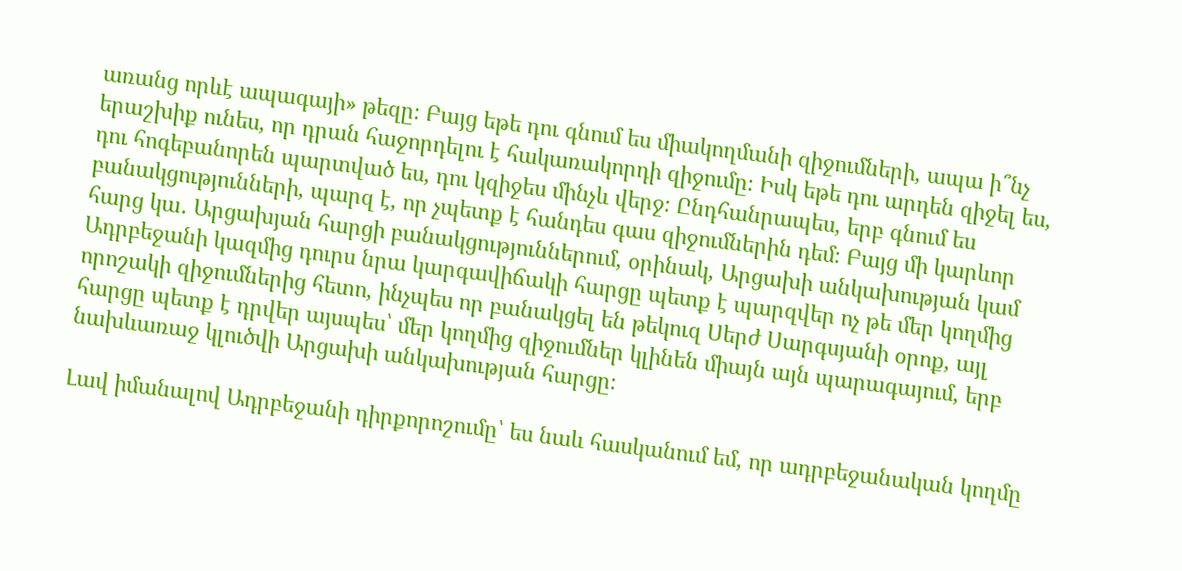առանց որևէ ապագայի» թեզը։ Բայց եթե դու գնում ես միակողմանի զիջումների, ապա ի՞նչ երաշխիք ունես, որ դրան հաջորդելու է հակառակորդի զիջումը։ Իսկ եթե դու արդեն զիջել ես, դու հոգեբանորեն պարտված ես, դու կզիջես մինչև վերջ։ Ընդհանրապես, երբ գնում ես բանակցությունների, պարզ է, որ չպետք է հանդես գաս զիջումներին դեմ։ Բայց մի կարևոր հարց կա․ Արցախյան հարցի բանակցություններում, օրինակ, Արցախի անկախության կամ Ադրբեջանի կազմից դուրս նրա կարգավիճակի հարցը պետք է պարզվեր ոչ թե մեր կողմից որոշակի զիջումներից հետո, ինչպես որ բանակցել են թեկուզ Սերժ Սարգսյանի օրոք, այլ հարցը պետք է դրվեր այսպես՝ մեր կողմից զիջումներ կլինեն միայն այն պարագայում, երբ նախևառաջ կլուծվի Արցախի անկախության հարցը։

Լավ իմանալով Ադրբեջանի դիրքորոշումը՝ ես նաև հասկանում եմ, որ ադրբեջանական կողմը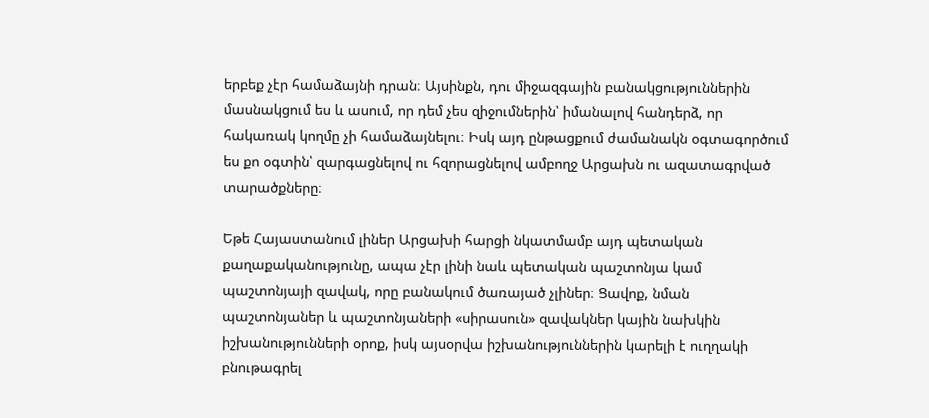երբեք չէր համաձայնի դրան։ Այսինքն, դու միջազգային բանակցություններին մասնակցում ես և ասում, որ դեմ չես զիջումներին՝ իմանալով հանդերձ, որ հակառակ կողմը չի համաձայնելու։ Իսկ այդ ընթացքում ժամանակն օգտագործում ես քո օգտին՝ զարգացնելով ու հզորացնելով ամբողջ Արցախն ու ազատագրված տարածքները։

Եթե Հայաստանում լիներ Արցախի հարցի նկատմամբ այդ պետական քաղաքականությունը, ապա չէր լինի նաև պետական պաշտոնյա կամ պաշտոնյայի զավակ, որը բանակում ծառայած չլիներ։ Ցավոք, նման պաշտոնյաներ և պաշտոնյաների «սիրասուն» զավակներ կային նախկին իշխանությունների օրոք, իսկ այսօրվա իշխանություններին կարելի է ուղղակի բնութագրել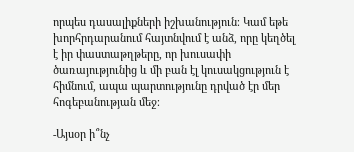որպես դասալիքների իշխանություն։ Կամ եթե խորհրդարանում հայտնվում է անձ, որը կեղծել է իր փաստաթղթերը, որ խուսափի ծառայությունից և մի բան էլ կուսակցություն է հիմնում, ապա պարտությունը դրված էր մեր հոգեբանության մեջ։

-Այսօր ի՞նչ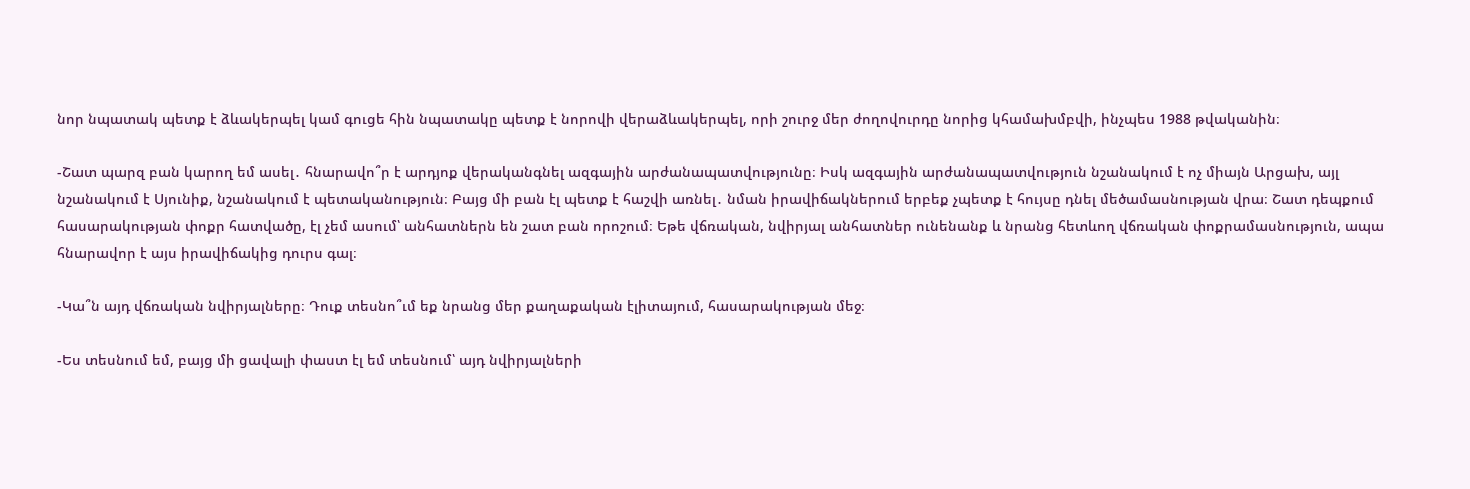նոր նպատակ պետք է ձևակերպել կամ գուցե հին նպատակը պետք է նորովի վերաձևակերպել, որի շուրջ մեր ժողովուրդը նորից կհամախմբվի, ինչպես 1988 թվականին։

-Շատ պարզ բան կարող եմ ասել․ հնարավո՞ր է արդյոք վերականգնել ազգային արժանապատվությունը։ Իսկ ազգային արժանապատվություն նշանակում է ոչ միայն Արցախ, այլ նշանակում է Սյունիք, նշանակում է պետականություն։ Բայց մի բան էլ պետք է հաշվի առնել․ նման իրավիճակներում երբեք չպետք է հույսը դնել մեծամասնության վրա։ Շատ դեպքում հասարակության փոքր հատվածը, էլ չեմ ասում՝ անհատներն են շատ բան որոշում։ Եթե վճռական, նվիրյալ անհատներ ունենանք և նրանց հետևող վճռական փոքրամասնություն, ապա հնարավոր է այս իրավիճակից դուրս գալ։

-Կա՞ն այդ վճռական նվիրյալները։ Դուք տեսնո՞ւմ եք նրանց մեր քաղաքական էլիտայում, հասարակության մեջ։

-Ես տեսնում եմ, բայց մի ցավալի փաստ էլ եմ տեսնում՝ այդ նվիրյալների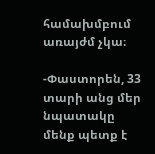համախմբում առայժմ չկա։

-Փաստորեն, 33 տարի անց մեր նպատակը մենք պետք է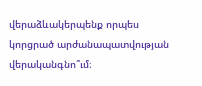վերաձևակերպենք որպես կորցրած արժանապատվության վերականգնո՞ւմ։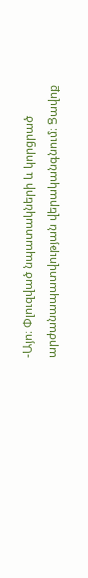-Այո։ Փլուզված նպատակների և կորցրած արժանապատվության վերականգնում։ Ցավոք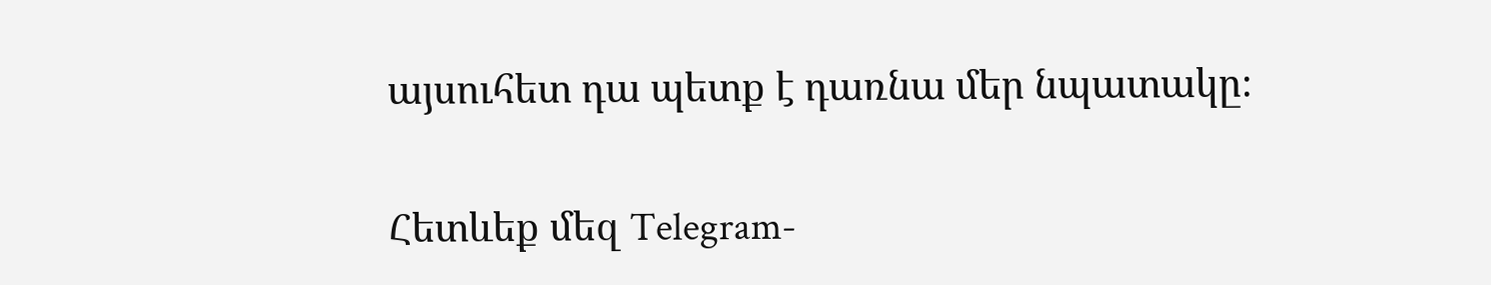այսուհետ դա պետք է դառնա մեր նպատակը։

Հետևեք մեզ Telegram-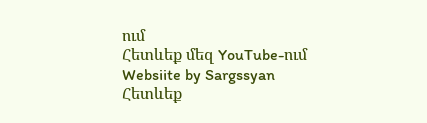ում
Հետևեք մեզ YouTube-ում
Websiite by Sargssyan
Հետևեք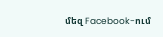մեզ Facebook-ում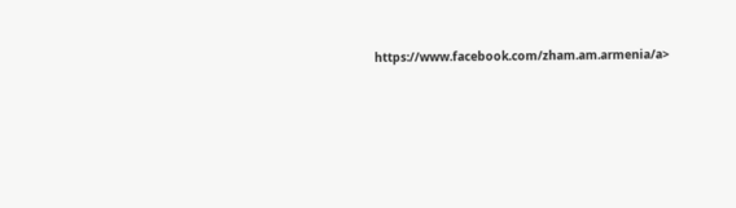https://www.facebook.com/zham.am.armenia/a>